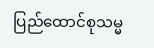ပြည်ထောင်စုသမ္မ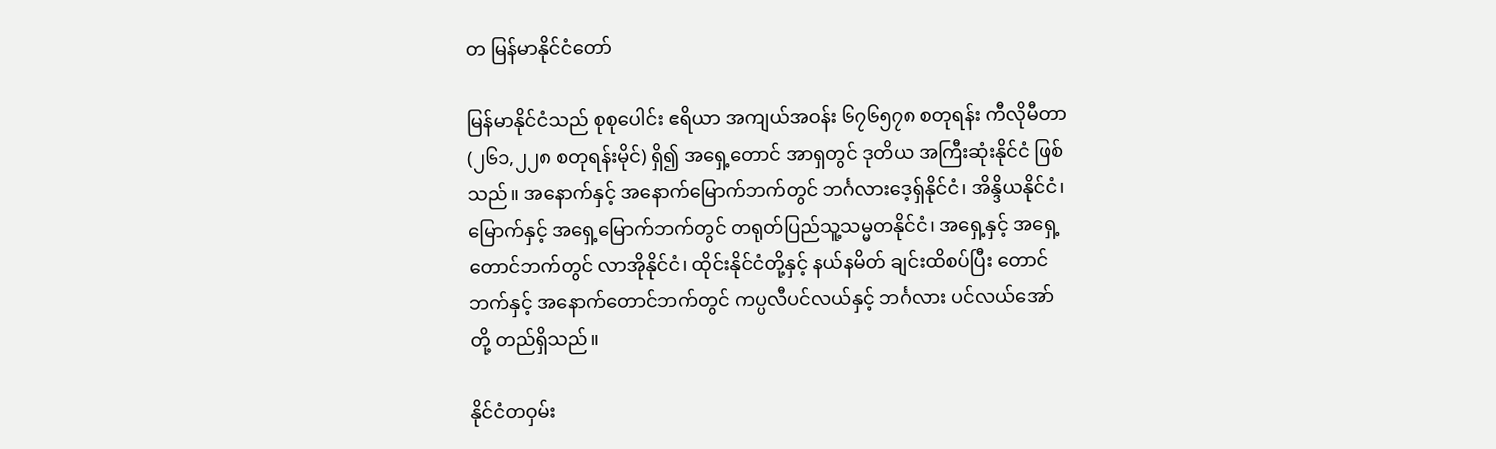တ မြန်မာနိုင်ငံတော်

မြန်မာနိုင်ငံသည် စုစုပေါင်း ဧရိယာ အကျယ်အဝန်း ၆၇၆၅၇၈ စတုရန်း ကီလိုမီတာ (၂၆၁,၂၂၈ စတုရန်းမိုင်) ရှိ၍ အရှေ့တောင် အာရှတွင် ဒုတိယ အကြီးဆုံးနိုင်ငံ ဖြစ်သည်။ အနောက်နှင့် အနောက်မြောက်ဘက်တွင် ဘင်္ဂလားဒေ့ရှ်နိုင်ငံ၊ အိန္ဒိယနိုင်ငံ၊ မြောက်နှင့် အရှေ့မြောက်ဘက်တွင် တရုတ်ပြည်သူ့သမ္မတနိုင်ငံ၊ ‌အရှေ့နှင့် အရှေ့တောင်ဘက်တွင် လာအိုနိုင်ငံ၊ ထိုင်းနိုင်ငံတို့နှင့် နယ်နမိတ် ချင်းထိစပ်ပြီး တောင်ဘက်နှင့် အနောက်တောင်ဘက်တွင် ကပ္ပလီပင်လယ်နှင့် ဘင်္ဂလား ပင်လယ်အော် တို့ တည်ရှိသည်။

နိုင်ငံတဝှမ်း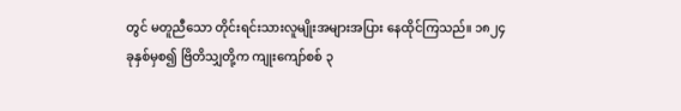တွင် မတူညီသော တိုင်းရင်းသားလူမျိုးအများအပြား နေထိုင်ကြသည်။ ၁၈၂၄ ခုနှစ်မှစ၍ ဗြိတိသျှတို့က ကျုးကျော်စစ် ၃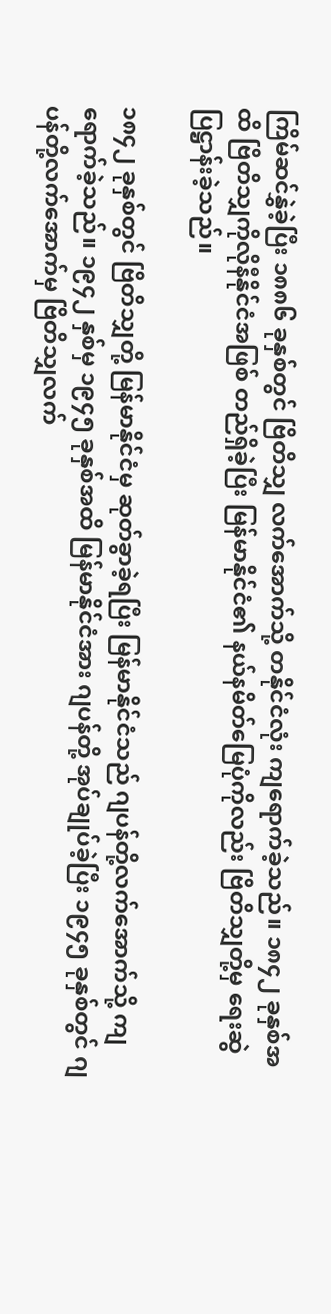ကြိမ်ဆင်နွှဲခဲ့ပြီး ၁၈၈၆ ခုနှစ်တွင် ဗြိတိသျှ လက်အောက်သို့ တနိုင်ငံလုံး ကျရောက်ခဲ့သည်။ ၁၈၄၂ ခုနှစ်အထိ ဗြိတိသျှကိုလိုနီနိုင်ငံအဖြစ် တည်ရှိခဲ့ပြီး မြန်မာနိုင်ငံ၏ နယ်နမိတ်မြေပုံကိုလည်း ဗြိတိသျှတို့မှ ရေးဆွဲပြဋ္ဌာန်းခဲ့သည်။

၁၈၄၂ ခုနှစ်တွင် ဗြိတိသျှတို့ မြန်မာနိုင်ငံမှ ဆုတ်ခွာခဲ့ရပြီး မြန်မာနိုင်ငံသည် ဂျပန်တို့လက်အောက်သို့ ကျရောက်ခဲ့သည်။ ၁၉၄၂ နှစ်မှ ၁၉၄၅ ခုနှစ်အထိ မြန်မာနိုင်ငံအား ဂျပန်တို့ အုပ်ချုပ်ခဲ့ပြီး ၁၉၄၅ ခုနှစ်တွင် ဂျပန်တို့လက်အောက်မှ ဗြိတိသျှလက်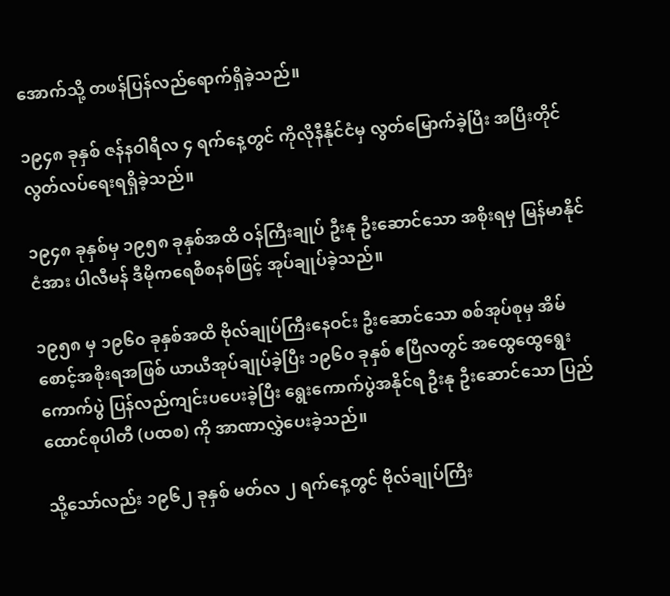အောက်သို့ တဖန်ပြန်လည်ရောက်ရှိခဲ့သည်။

၁၉၄၈ ခုနှစ် ဇန်နဝါရီလ ၄ ရက်နေ့တွင် ကိုလိုနီနိုင်ငံမှ လွတ်မြောက်ခဲ့ပြီး အပြီးတိုင် လွတ်လပ်ရေးရရှိခဲ့သည်။

၁၉၄၈ ခုနှစ်မှ ၁၉၅၈ ခုနှစ်အထိ ဝန်ကြီးချုပ် ဦးနု ဦးဆောင်သော အစိုးရမှ မြန်မာနိုင်ငံအား ပါလီမန် ဒီမိုကရေစီစနစ်ဖြင့် အုပ်ချုပ်ခဲ့သည်။

၁၉၅၈ မှ ၁၉၆၀ ခုနှစ်အထိ ဗိုလ်ချုပ်ကြီးနေဝင်း ဦးဆောင်သော စစ်အုပ်စုမှ အိမ်စောင့်အစိုးရအဖြစ် ယာယီအုပ်ချုပ်ခဲ့ပြီး ၁၉၆၀ ခုနှစ် ဧပြီလတွင် အထွေထွေရွေးကောက်ပွဲ ပြန်လည်ကျင်းပပေးခဲ့ပြီး ရွေးကောက်ပွဲအနိုင်ရ ဦးနု ဦးဆောင်သော ပြည်ထောင်စုပါတီ (ပထစ) ကို အာဏာလွှဲပေးခဲ့သည်။

သို့သော်လည်း ၁၉၆၂ ခုနှစ် မတ်လ ၂ ရက်နေ့တွင် ဗိုလ်ချုပ်ကြီး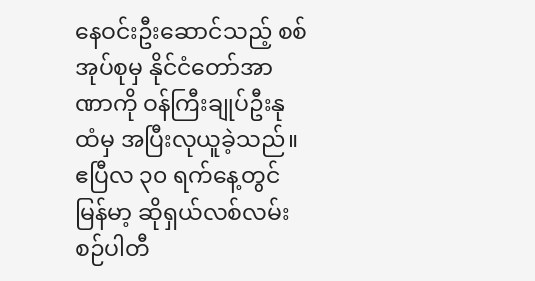နေဝင်းဦးဆောင်သည့် စစ်အုပ်စုမှ နိုင်ငံတော်အာဏာကို ဝန်ကြီးချုပ်ဦးနုထံမှ အပြီးလုယူခဲ့သည်။ ဧပြီလ ၃၀ ရက်နေ့တွင် မြန်မာ့ ဆိုရှယ်လစ်လမ်းစဉ်ပါတီ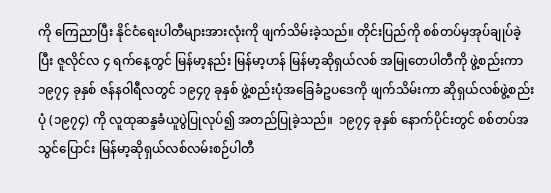ကို ကြေညာပြီး နိုင်ငံရေးပါတီများအားလုံးကို ဖျက်သိမ်းခဲ့သည်။ တိုင်းပြည်ကို စစ်တပ်မှအုပ်ချုပ်ခဲ့ပြီး ဇူလိုင်လ ၄ ရက်နေ့တွင် မြန်မာ့နည်း မြန်မာ့ဟန် မြန်မာ့ဆိုရှယ်လစ် အမြုတေပါတီကို ဖွဲ့စည်းကာ ၁၉၇၄ ခုနှစ် ဇန်နဝါရီလတွင် ၁၉၄၇ ခုနှစ် ဖွဲ့စည်းပုံအခြေခံဥပဒေကို ဖျက်သိမ်းကာ ဆိုရှယ်လစ်ဖွဲ့စည်းပုံ (၁၉၇၄) ကို လူထုဆန္ဒခံယူပွဲပြုလုပ်၍ အတည်ပြုခဲ့သည်။  ၁၉၇၄ ခုနှစ် နောက်ပိုင်းတွင် စစ်တပ်အသွင်ပြောင်း မြန်မာ့ဆိုရှယ်လစ်လမ်းစဉ်ပါတီ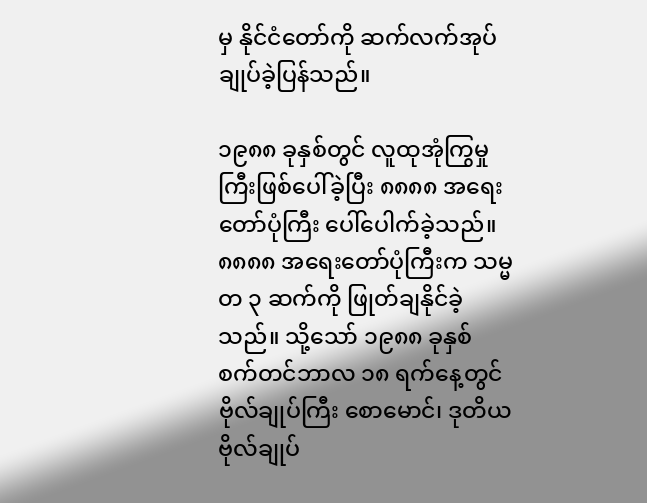မှ နိုင်ငံတော်ကို ဆက်လက်အုပ်ချုပ်ခဲ့ပြန်သည်။

၁၉၈၈ ခုနှစ်တွင် လူထုအုံကြွမှုကြီးဖြစ်ပေါ်ခဲ့ပြီး ၈၈၈၈ အရေးတော်ပုံကြီး ပေါ်ပေါက်ခဲ့သည်။ ၈၈၈၈ အရေးတော်ပုံကြီးက သမ္မတ ၃ ဆက်ကို ဖြုတ်ချနိုင်ခဲ့သည်။ သို့သော် ၁၉၈၈ ခုနှစ် စက်တင်ဘာလ ၁၈ ရက်နေ့တွင် ဗိုလ်ချုပ်ကြီး စောမောင်၊ ဒုတိယ ဗိုလ်ချုပ်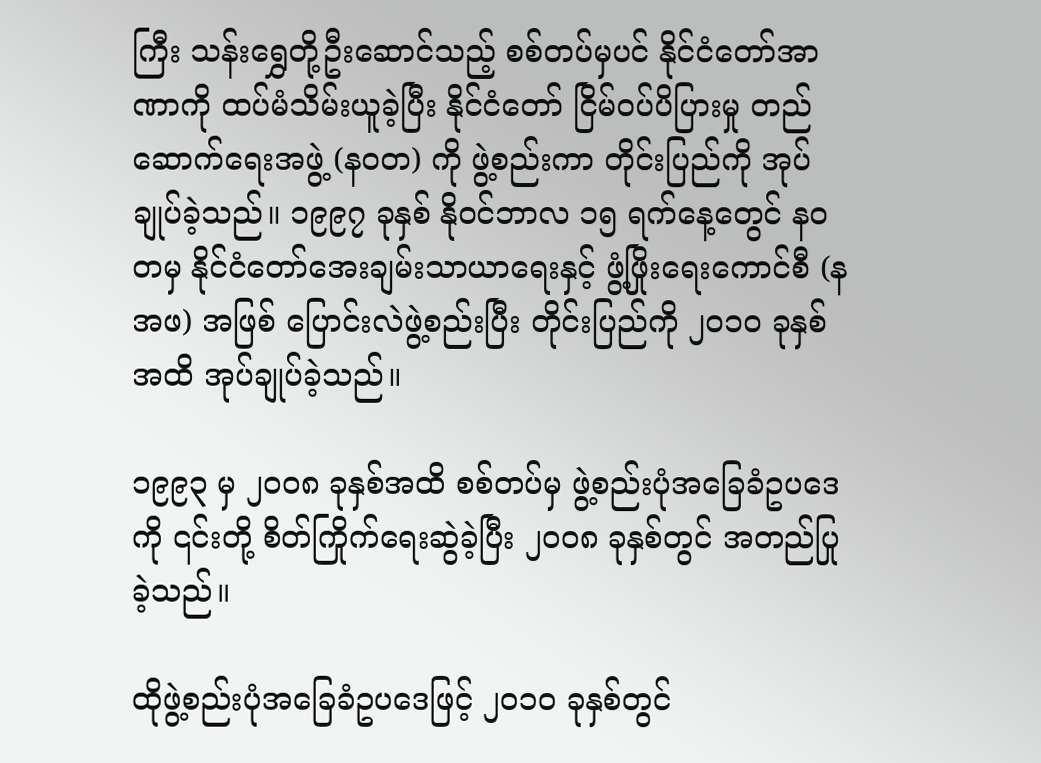ကြီး သန်းရွှေတို့ဦးဆောင်သည့် စစ်တပ်မှပင် နိုင်ငံတော်အာဏာကို ထပ်မံသိမ်းယူခဲ့ပြီး နိုင်ငံတော် ငြိမ်ဝပ်ပိပြားမှု တည်ဆောက်ရေးအဖွဲ့ (နဝတ) ကို ဖွဲ့စည်းကာ တိုင်းပြည်ကို အုပ်ချုပ်ခဲ့သည်။ ၁၉၉၇ ခုနှစ် နိုဝင်ဘာလ ၁၅ ရက်နေ့တွေင် နဝတမှ နိုင်ငံတော်အေးချမ်းသာယာရေးနှင့် ဖွံ့ဖြိုးရေးကောင်စီ (နအဖ) အဖြစ် ပြောင်းလဲဖွဲ့စည်းပြီး တိုင်းပြည်ကို ၂၀၁၀ ခုနှစ်အထိ အုပ်ချုပ်ခဲ့သည်။

၁၉၉၃ မှ ၂၀၀၈ ခုနှစ်အထိ စစ်တပ်မှ ဖွဲ့စည်းပုံအခြေခံဥပဒေကို ၎င်းတို့ စိတ်ကြိုက်ရေးဆွဲခဲ့ပြီး ၂၀၀၈ ခုနှစ်တွင် အတည်ပြုခဲ့သည်။

ထိုဖွဲ့စည်းပုံအခြေခံဥပဒေဖြင့် ၂၀၁၀ ခုနှစ်တွင်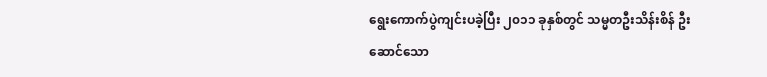ရွေးကောက်ပွဲကျင်းပခဲ့ပြီး ၂၀၁၁ ခုနှစ်တွင် သမ္မတဦးသိန်းစိန် ဦးဆောင်သော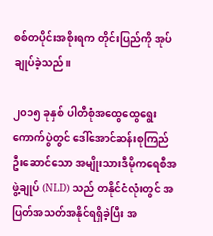စစ်တပိုင်းအစိုးရက တိုင်းပြည်ကို အုပ်ချုပ်ခဲ့သည်။

၂၀၁၅ ခုနှစ် ပါတီစုံအထွေထွေရွေးကောက်ပွဲတွင် ဒေါ်အောင်ဆန်းစုကြည် ဦးဆောင်သော အမျိုးသားဒီမိုကရေစီအဖွဲ့ချုပ် (NLD) သည် တနိုင်ငံလုံးတွင် အပြတ်အသတ်အနိုင်ရရှိခဲ့ပြီး အ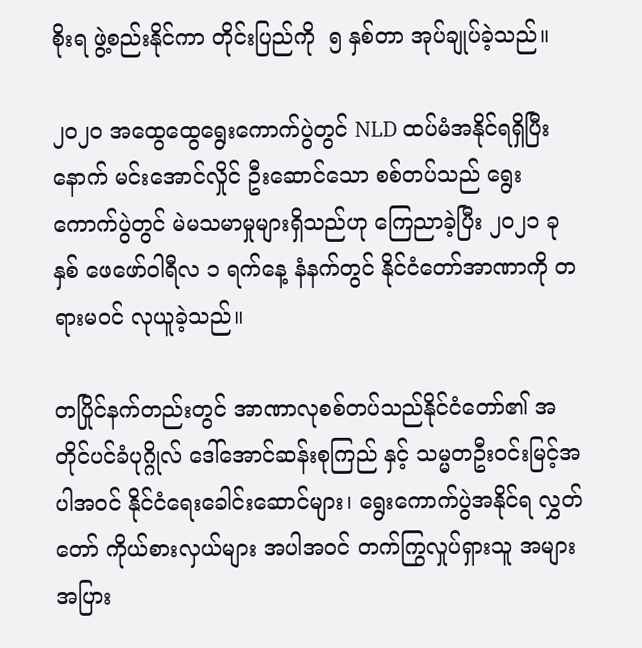စိုးရ ဖွဲ့စည်းနိုင်ကာ တိုင်းပြည်ကို  ၅ နှစ်တာ အုပ်ချုပ်ခဲ့သည်။

၂၀၂၀ အထွေထွေရွေးကောက်ပွဲတွင် NLD ထပ်မံအနိုင်ရရှိပြီးနောက် မင်းအောင်လှိုင် ဦးဆောင်သော စစ်တပ်သည် ရွေးကောက်ပွဲတွင် မဲမသမာမှုများရှိသည်ဟု ကြေညာခဲ့ပြီး ၂၀၂၁ ခုနှစ် ဖေဖော်ဝါရီလ ၁ ရက်နေ့ နံနက်တွင် နိုင်ငံတော်အာဏာကို တရားမဝင် လုယူခဲ့သည်။

တပြိုင်နက်တည်းတွင် အာဏာလုစစ်တပ်သည်နိုင်ငံတော်၏ အတိုင်ပင်ခံပုဂ္ဂိုလ် ဒေါ်အောင်ဆန်းစုကြည် နှင့် သမ္မတဦးဝင်းမြင့်အပါအဝင် နိုင်ငံရေးခေါင်းဆောင်များ၊ ရွေးကောက်ပွဲအနိုင်ရ လွှတ်တော် ကိုယ်စားလှယ်များ အပါအဝင် တက်ကြွလှုပ်ရှားသူ အများအပြား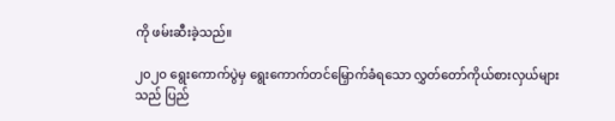ကို ဖမ်းဆီးခဲ့သည်။

၂၀၂၀ ရွေးကောက်ပွဲမှ ရွေးကောက်တင်မြှောက်ခံရသော လွှတ်တော်ကိုယ်စားလှယ်များသည် ပြည်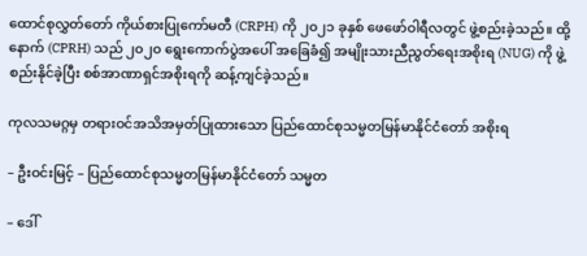ထောင်စုလွှတ်တော် ကိုယ်စားပြုကော်မတီ (CRPH) ကို ၂၀၂၁ ခုနှစ် ဖေဖော်ဝါရီလတွင် ဖွဲ့စည်းခဲ့သည်။ ထို့နောက် (CPRH) သည် ၂၀၂၀ ရွေးကောက်ပွဲအပေါ် အခြေခံ၍ အမျိုးသားညီညွတ်ရေးအစိုးရ (NUG) ကို ဖွဲ့စည်းနိုင်ခဲ့ပြီး စစ်အာဏာရှင်အစိုးရကို ဆန့်ကျင်ခဲ့သည်။

ကုလသမဂ္ဂမှ တရားဝင်အသိအမှတ်ပြုထားသော ပြည်ထောင်စုသမ္မတမြန်မာနိုင်ငံတော် အစိုးရ

– ဦးဝင်းမြင့် – ပြည်ထောင်စုသမ္မတမြန်မာနိုင်ငံတော် သမ္မတ

– ဒေါ်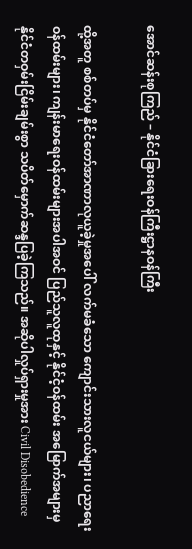အောင်ဆန်းစုကြည် – နိုင်ငံခြားရေးဝန်ကြီးဋ္ဌာနဝန်ကြီး

ထို့အတူ စစ်တပ်မှ နိုင်ငံတော်အာဏာလုယူခဲ့မှုအပေါ် လက်မခံသော ကျောင်းသားလူငယ်များ၊ ပညာရေးဝန်ထမ်းများ၊ ကျန်းမာရေးဝန်ထမ်းများအပါအဝင် ပြည်သူလူထုနှင့် နိုင်ငံ့ဝန်ထမ်း အမြောက်အများမှ နိုင်ငံတဝှမ်းငြိမ်းချမ်းစွာ သပိတ်မှောက်ဆန္ဒပြခဲ့ကြသည်။ အဆိုပါလှုပ်ရှားမှုအား Civil Disobedience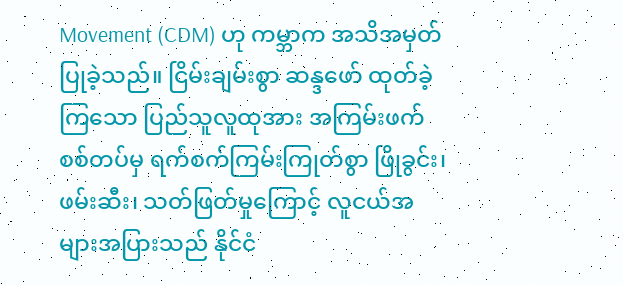Movement (CDM) ဟု ကမ္ဘာက အသိအမှတ်ပြုခဲ့သည်။ ငြိမ်းချမ်းစွာ ဆန္ဒဖော် ထုတ်ခဲ့ကြသော ပြည်သူလူထုအား အကြမ်းဖက်စစ်တပ်မှ ရက်စက်ကြမ်းကြုတ်စွာ ဖြိုခွင်း၊ ဖမ်းဆီး၊ သတ်ဖြတ်မှုကြောင့် လူငယ်အများအပြားသည် နိုင်ငံ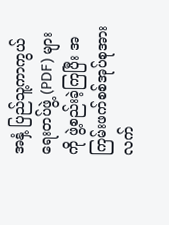အနှံ့ ပြည်သူ့ကာကွယ်ရေးတပ်ဖွဲ့ (PDF) များကို ဖွဲ့စည်းခဲ့ကြပြီး အကြမ်းဖက်စစ်အုပ်စုအား လက်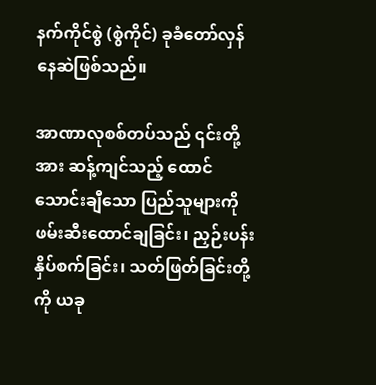နက်ကိုင်စွဲ (စွဲကိုင်) ခုခံတော်လှန်နေဆဲဖြစ်သည်။

အာဏာလုစစ်တပ်သည် ၎င်းတို့အား ဆန့်ကျင်သည့် ထောင်သောင်းချီသော ပြည်သူများကို ဖမ်းဆီးထောင်ချခြင်း၊ ညှဉ်းပန်းနှိပ်စက်ခြင်း၊ သတ်ဖြတ်ခြင်းတို့ကို ယခု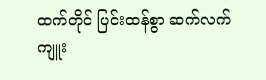ထက်တိုင် ပြင်းထန်စွာ ဆက်လက် ကျူး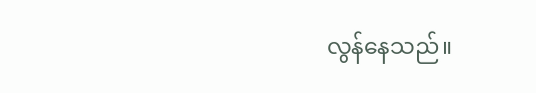လွန်နေသည်။